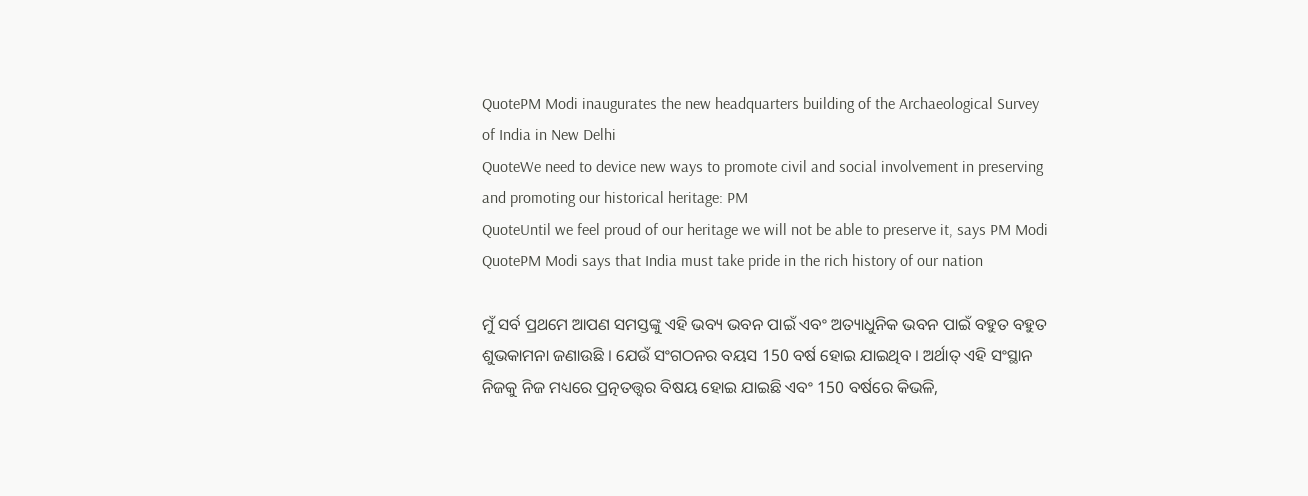QuotePM Modi inaugurates the new headquarters building of the Archaeological Survey of India in New Delhi
QuoteWe need to device new ways to promote civil and social involvement in preserving and promoting our historical heritage: PM
QuoteUntil we feel proud of our heritage we will not be able to preserve it, says PM Modi
QuotePM Modi says that India must take pride in the rich history of our nation

ମୁଁ ସର୍ବ ପ୍ରଥମେ ଆପଣ ସମସ୍ତଙ୍କୁ ଏହି ଭବ୍ୟ ଭବନ ପାଇଁ ଏବଂ ଅତ୍ୟାଧୁନିକ ଭବନ ପାଇଁ ବହୁତ ବହୁତ ଶୁଭକାମନା ଜଣାଉଛି । ଯେଉଁ ସଂଗଠନର ବୟସ 150 ବର୍ଷ ହୋଇ ଯାଇଥିବ । ଅର୍ଥାତ୍ ଏହି ସଂସ୍ଥାନ ନିଜକୁ ନିଜ ମଧ୍ୟରେ ପ୍ରତ୍ନତତ୍ତ୍ଵର ବିଷୟ ହୋଇ ଯାଇଛି ଏବଂ 150 ବର୍ଷରେ କିଭଳି,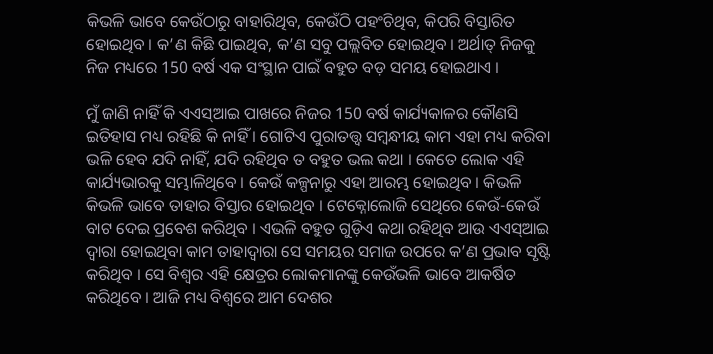କିଭଳି ଭାବେ କେଉଁଠାରୁ ବାହାରିଥିବ, କେଉଁଠି ପହଂଚିଥିବ, କିପରି ବିସ୍ତାରିତ ହୋଇଥିବ । କ’ଣ କିଛି ପାଇଥିବ, କ’ଣ ସବୁ ପଲ୍ଲବିତ ହୋଇଥିବ । ଅର୍ଥାତ୍ ନିଜକୁ ନିଜ ମଧ୍ୟରେ 150 ବର୍ଷ ଏକ ସଂସ୍ଥାନ ପାଇଁ ବହୁତ ବଡ଼ ସମୟ ହୋଇଥାଏ ।

ମୁଁ ଜାଣି ନାହିଁ କି ଏଏସ୍ଆଇ ପାଖରେ ନିଜର 150 ବର୍ଷ କାର୍ଯ୍ୟକାଳର କୌଣସି ଇତିହାସ ମଧ୍ୟ ରହିଛି କି ନାହିଁ । ଗୋଟିଏ ପୁରାତତ୍ତ୍ଵ ସମ୍ବନ୍ଧୀୟ କାମ ଏହା ମଧ୍ୟ କରିବା ଭଳି ହେବ ଯଦି ନାହିଁ, ଯଦି ରହିଥିବ ତ ବହୁତ ଭଲ କଥା । କେତେ ଲୋକ ଏହି କାର୍ଯ୍ୟଭାରକୁ ସମ୍ଭାଳିଥିବେ । କେଉଁ କଳ୍ପନାରୁ ଏହା ଆରମ୍ଭ ହୋଇଥିବ । କିଭଳି କିଭଳି ଭାବେ ତାହାର ବିସ୍ତାର ହୋଇଥିବ । ଟେକ୍ନୋଲୋଜି ସେଥିରେ କେଉଁ-କେଉଁ ବାଟ ଦେଇ ପ୍ରବେଶ କରିଥିବ । ଏଭଳି ବହୁତ ଗୁଡ଼ିଏ କଥା ରହିଥିବ ଆଉ ଏଏସ୍ଆଇ ଦ୍ୱାରା ହୋଇଥିବା କାମ ତାହାଦ୍ୱାରା ସେ ସମୟର ସମାଜ ଉପରେ କ’ଣ ପ୍ରଭାବ ସୃଷ୍ଟି କରିଥିବ । ସେ ବିଶ୍ୱର ଏହି କ୍ଷେତ୍ରର ଲୋକମାନଙ୍କୁ କେଉଁଭଳି ଭାବେ ଆକର୍ଷିତ କରିଥିବେ । ଆଜି ମଧ୍ୟ ବିଶ୍ୱରେ ଆମ ଦେଶର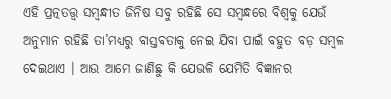ଏହି ପ୍ରତ୍ନତତ୍ତ୍ଵ ସମ୍ବନ୍ଧୀତ ଜିନିଷ ସବୁ ରହିଛି ସେ ସମ୍ବନ୍ଧରେ ବିଶ୍ୱକୁ ଯେଉଁ ଅନୁମାନ ରହିଛି ତା’ମଧ୍ୟରୁ ବାସ୍ତବତାକୁ ନେଇ ଯିବା ପାଇଁ ବହୁତ ବଡ଼ ସମ୍ବଳ ଦେଇଥାଏ । ଆଉ ଆମେ ଜାଣିଛୁ କି ଯେଭଳି ଯେମିତି ବିଜ୍ଞାନର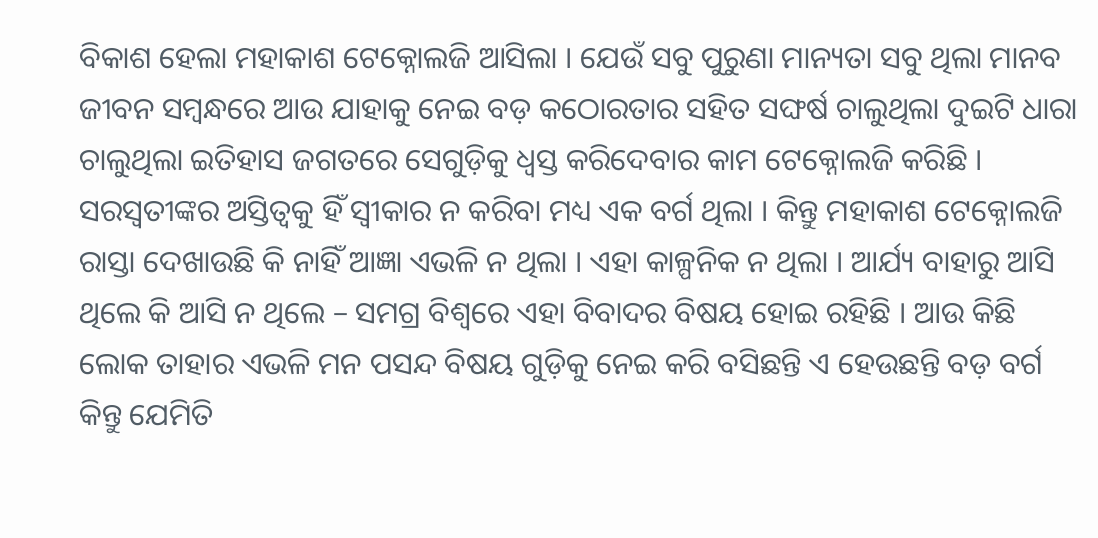ବିକାଶ ହେଲା ମହାକାଶ ଟେକ୍ନୋଲଜି ଆସିଲା । ଯେଉଁ ସବୁ ପୁରୁଣା ମାନ୍ୟତା ସବୁ ଥିଲା ମାନବ ଜୀବନ ସମ୍ବନ୍ଧରେ ଆଉ ଯାହାକୁ ନେଇ ବଡ଼ କଠୋରତାର ସହିତ ସଙ୍ଘର୍ଷ ଚାଲୁଥିଲା ଦୁଇଟି ଧାରା ଚାଲୁଥିଲା ଇତିହାସ ଜଗତରେ ସେଗୁଡ଼ିକୁ ଧ୍ୱସ୍ତ କରିଦେବାର କାମ ଟେକ୍ନୋଲଜି କରିଛି । ସରସ୍ୱତୀଙ୍କର ଅସ୍ତିତ୍ୱକୁ ହିଁ ସ୍ୱୀକାର ନ କରିବା ମଧ୍ୟ ଏକ ବର୍ଗ ଥିଲା । କିନ୍ତୁ ମହାକାଶ ଟେକ୍ନୋଲଜି ରାସ୍ତା ଦେଖାଉଛି କି ନାହିଁ ଆଜ୍ଞା ଏଭଳି ନ ଥିଲା । ଏହା କାଳ୍ପନିକ ନ ଥିଲା । ଆର୍ଯ୍ୟ ବାହାରୁ ଆସି ଥିଲେ କି ଆସି ନ ଥିଲେ – ସମଗ୍ର ବିଶ୍ୱରେ ଏହା ବିବାଦର ବିଷୟ ହୋଇ ରହିଛି । ଆଉ କିଛି ଲୋକ ତାହାର ଏଭଳି ମନ ପସନ୍ଦ ବିଷୟ ଗୁଡ଼ିକୁ ନେଇ କରି ବସିଛନ୍ତି ଏ ହେଉଛନ୍ତି ବଡ଼ ବର୍ଗ କିନ୍ତୁ ଯେମିତି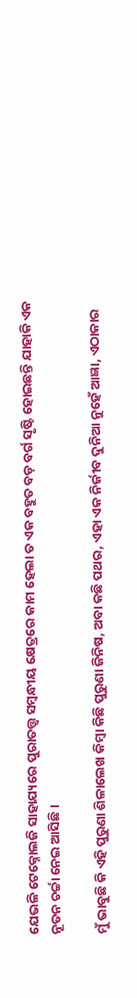ଯେଭଳି ଟେକ୍ନୋଲଜି ସାହାଯ୍ୟରେ ପୁରାତତ୍ତ୍ଵ ସମ୍ବନ୍ଧୀୟ କ୍ଷେତ୍ରରେ କାମ ହେଲା ତ ଏକ ବହୁତ ବଡ଼ ବର୍ଗ ସୃଷ୍ଟି ହୋଇଛନ୍ତି ଯାହାକି ଏକ ନୂତନ ଚର୍ଚ୍ଚା ନେଇ ଆସିଛି ।

ମୁଁ ଭାବୁଛି କି ଏହି ପୁରୁଣା ଶିଳାଲେଖ କିମ୍ବା କିଛି ପୁରୁଣା ଜିନିଷ, ଅବା କଛି ପଥର, ଏହା ଏକ ନିର୍ଜୀବ ଦୁନିଆ ନୁହେଁ ଆଜ୍ଞା, ଏଠାକାର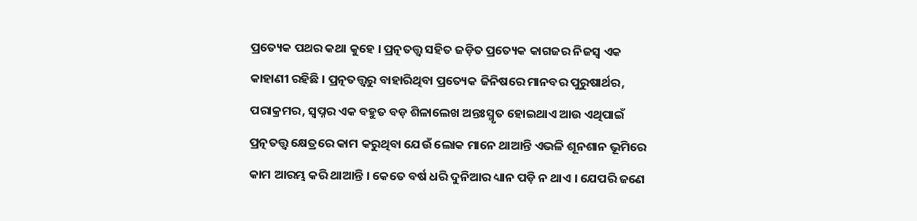ପ୍ରତ୍ୟେକ ପଥର କଥା କୁହେ । ପ୍ରତ୍ନତତ୍ତ୍ଵ ସହିତ ଜଡ଼ିତ ପ୍ରତ୍ୟେକ କାଗଜର ନିଜସ୍ୱ ଏକ କାହାଣୀ ରହିଛି । ପ୍ରତ୍ନତତ୍ତ୍ଵରୁ ବାହାରିଥିବା ପ୍ରତ୍ୟେକ ଜିନିଷରେ ମାନବର ପୁରୁଷାର୍ଥର, ପରାକ୍ରମର, ସ୍ୱପ୍ନର ଏକ ବହୁତ ବଡ଼ ଶିଳାଲେଖ ଅନ୍ତଃସ୍ମୃତ ହୋଇଥାଏ ଆଉ ଏଥିପାଇଁ ପ୍ରତ୍ନତତ୍ତ୍ଵ କ୍ଷେତ୍ରରେ କାମ କରୁଥିବା ଯେଉଁ ଲୋକ ମାନେ ଥାଆନ୍ତି ଏଭଳି ଶୂନଶାନ ଭୂମିରେ କାମ ଆରମ୍ଭ କରି ଥାଆନ୍ତି । କେତେ ବର୍ଷ ଧରି ଦୁନିଆର ଧ୍ୟାନ ପଡ଼ି ନ ଥାଏ । ଯେପରି ଜଣେ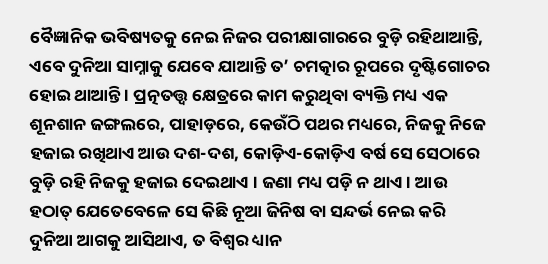ବୈଜ୍ଞାନିକ ଭବିଷ୍ୟତକୁ ନେଇ ନିଜର ପରୀକ୍ଷାଗାରରେ ବୁଡ଼ି ରହିଥାଆନ୍ତି, ଏବେ ଦୁନିଆ ସାମ୍ନାକୁ ଯେବେ ଯାଆନ୍ତି ତ’ ଚମତ୍କାର ରୂପରେ ଦୃଷ୍ଟିଗୋଚର ହୋଇ ଥାଆନ୍ତି । ପ୍ରତ୍ନତତ୍ତ୍ଵ କ୍ଷେତ୍ରରେ କାମ କରୁଥିବା ବ୍ୟକ୍ତି ମଧ୍ୟ ଏକ ଶୂନଶାନ ଜଙ୍ଗଲରେ, ପାହାଡ଼ରେ, କେଉଁଠି ପଥର ମଧ୍ୟରେ, ନିଜକୁ ନିଜେ ହଜାଇ ରଖିଥାଏ ଆଉ ଦଶ-ଦଶ, କୋଡ଼ିଏ-କୋଡ଼ିଏ ବର୍ଷ ସେ ସେଠାରେ ବୁଡ଼ି ରହି ନିଜକୁ ହଜାଇ ଦେଇଥାଏ । ଜଣା ମଧ୍ୟ ପଡ଼ି ନ ଥାଏ । ଆଉ ହଠାତ୍ ଯେତେବେଳେ ସେ କିଛି ନୂଆ ଜିନିଷ ବା ସନ୍ଦର୍ଭ ନେଇ କରି ଦୁନିଆ ଆଗକୁ ଆସିଥାଏ, ତ ବିଶ୍ୱର ଧ୍ୟାନ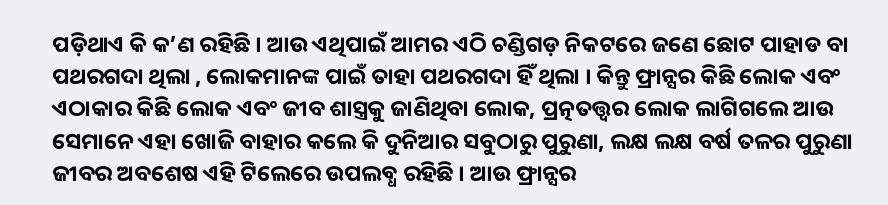ପଡ଼ିଥାଏ କି କ’ଣ ରହିଛି । ଆଉ ଏଥିପାଇଁ ଆମର ଏଠି ଚଣ୍ଡିଗଡ଼ ନିକଟରେ ଜଣେ ଛୋଟ ପାହାଡ ବା ପଥରଗଦା ଥିଲା , ଲୋକମାନଙ୍କ ପାଇଁ ତାହା ପଥରଗଦା ହିଁ ଥିଲା । କିନ୍ତୁ ଫ୍ରାନ୍ସର କିଛି ଲୋକ ଏବଂ ଏଠାକାର କିଛି ଲୋକ ଏବଂ ଜୀବ ଶାସ୍ତ୍ରକୁ ଜାଣିଥିବା ଲୋକ, ପ୍ରତ୍ନତତ୍ତ୍ଵର ଲୋକ ଲାଗିଗଲେ ଆଉ ସେମାନେ ଏହା ଖୋଜି ବାହାର କଲେ କି ଦୁନିଆର ସବୁଠାରୁ ପୁରୁଣା, ଲକ୍ଷ ଲକ୍ଷ ବର୍ଷ ତଳର ପୁରୁଣା ଜୀବର ଅବଶେଷ ଏହି ଟିଲେରେ ଉପଲବ୍ଧ ରହିଛି । ଆଉ ଫ୍ରାନ୍ସର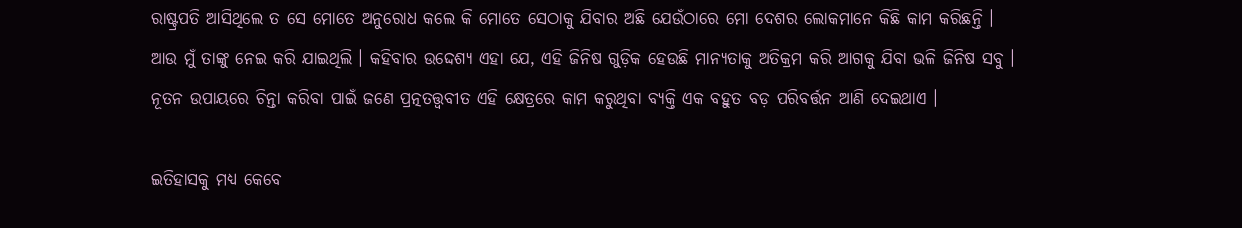ରାଷ୍ଟ୍ରପତି ଆସିଥିଲେ ତ ସେ ମୋତେ ଅନୁରୋଧ କଲେ କି ମୋତେ ସେଠାକୁ ଯିବାର ଅଛି ଯେଉଁଠାରେ ମୋ ଦେଶର ଲୋକମାନେ କିଛି କାମ କରିଛନ୍ତି । ଆଉ ମୁଁ ତାଙ୍କୁ ନେଇ କରି ଯାଇଥିଲି । କହିବାର ଉଦ୍ଦେଶ୍ୟ ଏହା ଯେ, ଏହି ଜିନିଷ ଗୁଡ଼ିକ ହେଉଛି ମାନ୍ୟତାକୁ ଅତିକ୍ରମ କରି ଆଗକୁ ଯିବା ଭଳି ଜିନିଷ ସବୁ । ନୂତନ ଉପାୟରେ ଚିନ୍ତା କରିବା ପାଇଁ ଜଣେ ପ୍ରତ୍ନତତ୍ତ୍ଵବୀତ ଏହି କ୍ଷେତ୍ରରେ କାମ କରୁଥିବା ବ୍ୟକ୍ତି ଏକ ବହୁତ ବଡ଼ ପରିବର୍ତ୍ତନ ଆଣି ଦେଇଥାଏ ।

ଇତିହାସକୁ ମଧ୍ୟ କେବେ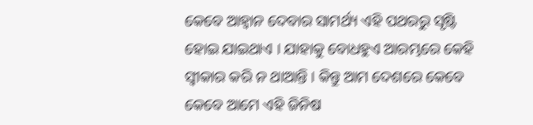କେବେ ଆହ୍ୱାନ ଦେବାର ସାମର୍ଥ୍ୟ ଏହି ପଥରରୁ ସୃଷ୍ଟି ହୋଇ ଯାଇଥାଏ । ଯାହାକୁ ବୋଧହୁଏ ଆରମ୍ଭରେ କେହି ସ୍ୱୀକାର କରି ନ ଥାଆନ୍ତି । କିନ୍ତୁ ଆମ ଦେଶରେ କେବେ କେବେ ଆମେ ଏହି ଜିନିଷ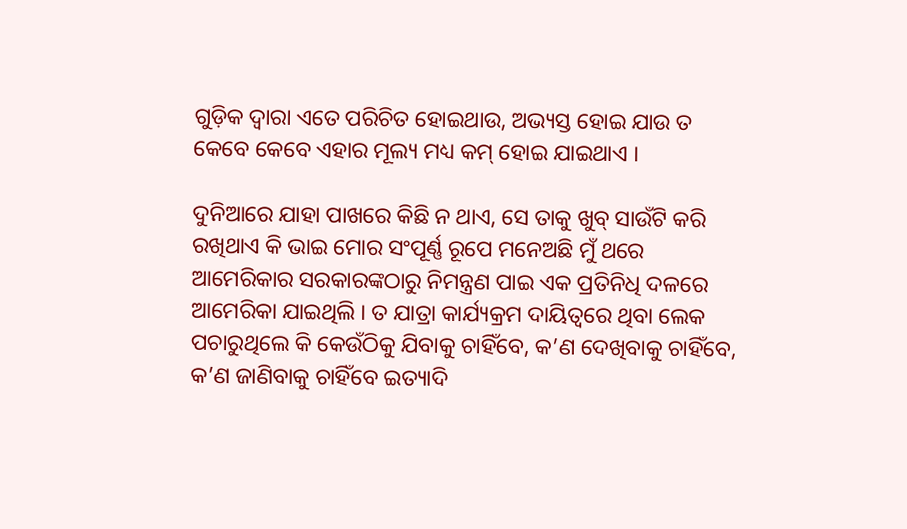ଗୁଡ଼ିକ ଦ୍ୱାରା ଏତେ ପରିଚିତ ହୋଇଥାଉ, ଅଭ୍ୟସ୍ତ ହୋଇ ଯାଉ ତ କେବେ କେବେ ଏହାର ମୂଲ୍ୟ ମଧ୍ୟ କମ୍ ହୋଇ ଯାଇଥାଏ ।

ଦୁନିଆରେ ଯାହା ପାଖରେ କିଛି ନ ଥାଏ, ସେ ତାକୁ ଖୁବ୍ ସାଉଁଟି କରି ରଖିଥାଏ କି ଭାଇ ମୋର ସଂପୂର୍ଣ୍ଣ ରୂପେ ମନେଅଛି ମୁଁ ଥରେ ଆମେରିକାର ସରକାରଙ୍କଠାରୁ ନିମନ୍ତ୍ରଣ ପାଇ ଏକ ପ୍ରତିନିଧି ଦଳରେ ଆମେରିକା ଯାଇଥିଲି । ତ ଯାତ୍ରା କାର୍ଯ୍ୟକ୍ରମ ଦାୟିତ୍ୱରେ ଥିବା ଲେକ ପଚାରୁଥିଲେ କି କେଉଁଠିକୁ ଯିବାକୁ ଚାହିଁବେ, କ’ଣ ଦେଖିବାକୁ ଚାହିଁବେ, କ’ଣ ଜାଣିବାକୁ ଚାହିଁବେ ଇତ୍ୟାଦି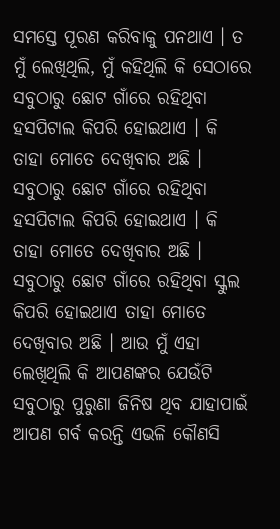ସମସ୍ତେ ପୂରଣ କରିବାକୁ ପନଥାଏ । ତ ମୁଁ ଲେଖିଥିଲି, ମୁଁ କହିଥିଲି କି ସେଠାରେ ସବୁଠାରୁ ଛୋଟ ଗାଁରେ ରହିଥିବା ହସପିଟାଲ କିପରି ହୋଇଥାଏ । କି ତାହା ମୋତେ ଦେଖିବାର ଅଛି । ସବୁଠାରୁ ଛୋଟ ଗାଁରେ ରହିଥିବା ହସପିଟାଲ କିପରି ହୋଇଥାଏ । କି ତାହା ମୋତେ ଦେଖିବାର ଅଛି । ସବୁଠାରୁ ଛୋଟ ଗାଁରେ ରହିଥିବା ସ୍କୁଲ କିପରି ହୋଇଥାଏ ତାହା ମୋତେ ଦେଖିବାର ଅଛି । ଆଉ ମୁଁ ଏହା ଲେଖିଥିଲି କି ଆପଣଙ୍କର ଯେଉଁଟି ସବୁଠାରୁ ପୁରୁଣା ଜିନିଷ ଥିବ ଯାହାପାଇଁ ଆପଣ ଗର୍ବ କରନ୍ତି ଏଭଳି କୌଣସି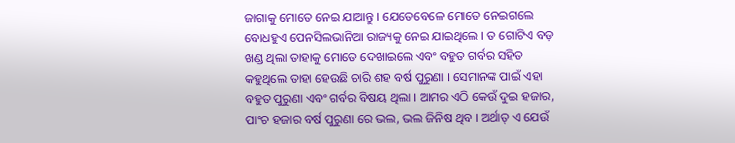ଜାଗାକୁ ମୋତେ ନେଇ ଯାଆନ୍ତୁ । ଯେତେବେଳେ ମୋତେ ନେଇଗଲେ ବୋଧହୁଏ ପେନସିଲଭାନିଆ ରାଜ୍ୟକୁ ନେଇ ଯାଇଥିଲେ । ତ ଗୋଟିଏ ବଡ଼ ଖଣ୍ଡ ଥିଲା ତାହାକୁ ମୋତେ ଦେଖାଇଲେ ଏବଂ ବହୁତ ଗର୍ବର ସହିତ କହୁଥିଲେ ତାହା ହେଉଛି ଚାରି ଶହ ବର୍ଷ ପୁରୁଣା । ସେମାନଙ୍କ ପାଇଁ ଏହା ବହୁତ ପୁରୁଣା ଏବଂ ଗର୍ବର ବିଷୟ ଥିଲା । ଆମର ଏଠି କେଉଁ ଦୁଇ ହଜାର, ପାଂଚ ହଜାର ବର୍ଷ ପୁରୁଣା ରେ ଭଲ, ଭଲ ଜିନିଷ ଥିବ । ଅର୍ଥାତ୍ ଏ ଯେଉଁ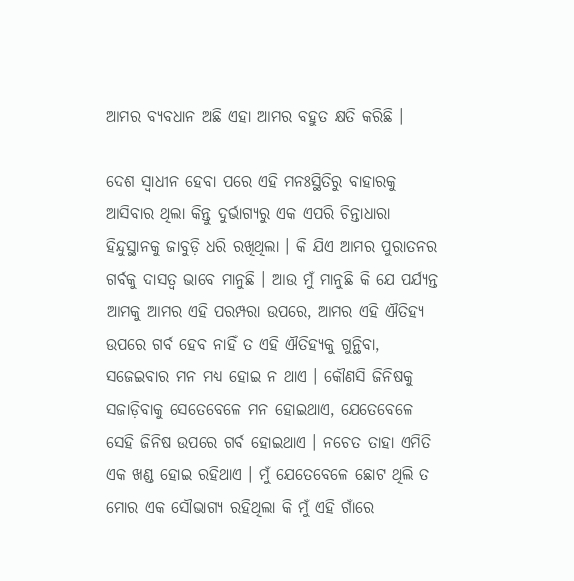ଆମର ବ୍ୟବଧାନ ଅଛି ଏହା ଆମର ବହୁତ କ୍ଷତି କରିଛି ।

ଦେଶ ସ୍ୱାଧୀନ ହେବା ପରେ ଏହି ମନଃସ୍ଥିତିରୁ ବାହାରକୁ ଆସିବାର ଥିଲା କିନ୍ତୁ ଦୁର୍ଭାଗ୍ୟରୁ ଏକ ଏପରି ଚିନ୍ତାଧାରା ହିନ୍ଦୁସ୍ଥାନକୁ ଜାବୁଡ଼ି ଧରି ରଖିଥିଲା । କି ଯିଏ ଆମର ପୁରାତନର ଗର୍ବକୁ ଦାସତ୍ୱ ଭାବେ ମାନୁଛି । ଆଉ ମୁଁ ମାନୁଛି କି ଯେ ପର୍ଯ୍ୟନ୍ତ ଆମକୁ ଆମର ଏହି ପରମ୍ପରା ଉପରେ, ଆମର ଏହି ଐତିହ୍ୟ ଉପରେ ଗର୍ବ ହେବ ନାହିଁ ତ ଏହି ଐତିହ୍ୟକୁ ଗୁନ୍ଥିବା, ସଜେଇବାର ମନ ମଧ୍ୟ ହୋଇ ନ ଥାଏ । କୌଣସି ଜିନିଷକୁ ସଜାଡ଼ିବାକୁ ସେତେବେଳେ ମନ ହୋଇଥାଏ, ଯେତେବେଳେ ସେହି ଜିନିଷ ଉପରେ ଗର୍ବ ହୋଇଥାଏ । ନଚେତ ତାହା ଏମିତି ଏକ ଖଣ୍ଡ ହୋଇ ରହିଥାଏ । ମୁଁ ଯେତେବେଳେ ଛୋଟ ଥିଲି ତ ମୋର ଏକ ସୌଭାଗ୍ୟ ରହିଥିଲା କି ମୁଁ ଏହି ଗାଁରେ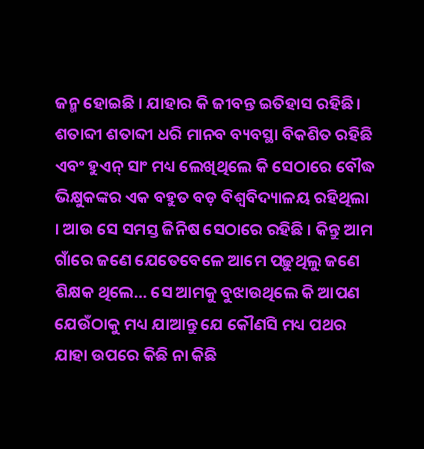ଜନ୍ମ ହୋଇଛି । ଯାହାର କି ଜୀବନ୍ତ ଇତିହାସ ରହିଛି । ଶତାବ୍ଦୀ ଶତାବ୍ଦୀ ଧରି ମାନବ ବ୍ୟବସ୍ଥା ବିକଶିତ ରହିଛି ଏବଂ ହୁଏନ୍ ସାଂ ମଧ୍ୟ ଲେଖିଥିଲେ କି ସେଠାରେ ବୌଦ୍ଧ ଭିକ୍ଷୁକଙ୍କର ଏକ ବହୁତ ବଡ଼ ବିଶ୍ୱବିଦ୍ୟାଳୟ ରହିଥିଲା । ଆଉ ସେ ସମସ୍ତ ଜିନିଷ ସେଠାରେ ରହିଛି । କିନ୍ତୁ ଆମ ଗାଁରେ ଜଣେ ଯେତେବେଳେ ଆମେ ପଢ଼ୁଥିଲୁ ଜଣେ ଶିକ୍ଷକ ଥିଲେ… ସେ ଆମକୁ ବୁଝାଉଥିଲେ କି ଆପଣ ଯେଉଁଠାକୁ ମଧ୍ୟ ଯାଆନ୍ତୁ ଯେ କୌଣସି ମଧ୍ୟ ପଥର ଯାହା ଉପରେ କିଛି ନା କିଛି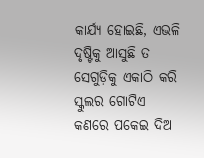କାର୍ଯ୍ୟ ହୋଇଛି, ଏଭଳି ଦୃଷ୍ଟିକୁ ଆସୁଛି ତ ସେଗୁଡ଼ିକୁ ଏକାଠି କରି ସ୍କୁଲର ଗୋଟିଏ କଣରେ ପକେଇ ଦିଅ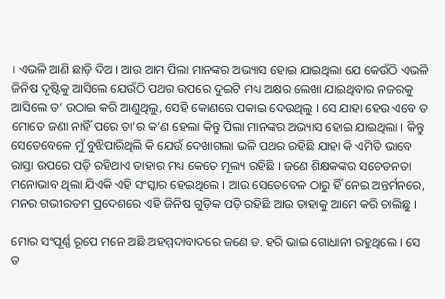। ଏଭଳି ଆଣି ଛାଡ଼ି ଦିଅ । ଆଉ ଆମ ପିଲା ମାନଙ୍କର ଅଭ୍ୟାସ ହୋଇ ଯାଇଥିଲା ଯେ କେଉଁଠି ଏଭଳି ଜିନିଷ ଦୃଷ୍ଟିକୁ ଆସିଲେ ଯେଉଁଠି ପଥର ଉପରେ ଦୁଇଟି ମଧ୍ୟ ଅକ୍ଷର ଲେଖା ଯାଇଥିବାର ନଜରକୁ ଆସିଲେ ତ’ ଉଠାଇ କରି ଆଣୁଥିଲୁ, ସେହି କୋଣରେ ପକାଇ ଦେଉଥିଲୁ । ସେ ଯାହା ହେଉ ଏବେ ତ ମୋତେ ଜଣା ନାହିଁ ପରେ ତା’ର କ’ଣ ହେଲା କିନ୍ତୁ ପିଲା ମାନଙ୍କର ଅଭ୍ୟାସ ହୋଇ ଯାଇଥିଲା । କିନ୍ତୁ ସେତେବେଳେ ମୁଁ ବୁଝିପାରିଥିଲି କି ଯେଉଁ ଦେଖାଗଲା ଭଳି ପଥର ରହିଛି ଯାହା କି ଏମିତି ଭାବେ ରାସ୍ତା ଉପରେ ପଡ଼ି ରହିଥାଏ ତାହାର ମଧ୍ୟ କେତେ ମୂଲ୍ୟ ରହିଛି । ଜଣେ ଶିକ୍ଷକଙ୍କର ସଚେତନତା ମନୋଭାବ ଥିଲା ଯିଏକି ଏହି ସଂସ୍କାର ହେଇଥିଲେ । ଆଉ ସେତେବେଳ ଠାରୁ ହିଁ ନେଇ ଅନ୍ତର୍ମନରେ, ମନର ଗଭୀରତମ ପ୍ରଦେଶରେ ଏହି ଜିନିଷ ଗୁଡ଼ିକ ପଡ଼ି ରହିଛି ଆଉ ତାହାକୁ ଆମେ କରି ଚାଲିଛୁ ।

ମୋର ସଂପୂର୍ଣ୍ଣ ରୂପେ ମନେ ଅଛି ଅହମ୍ମଦାବାଦରେ ଜଣେ ଡ. ହରି ଭାଇ ଗୋଧାନୀ ରହୁଥିଲେ । ସେ ତ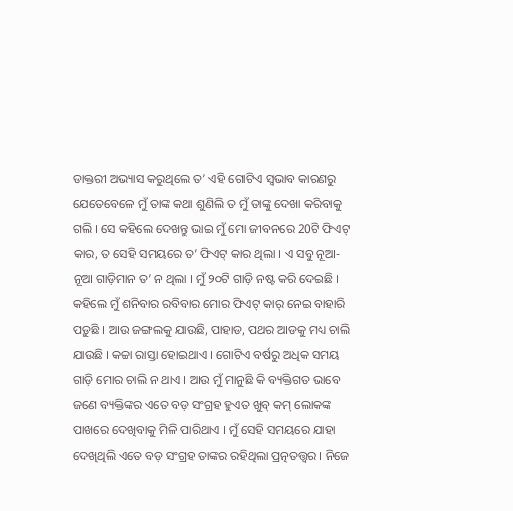ଡାକ୍ତରୀ ଅଭ୍ୟାସ କରୁଥିଲେ ତ’ ଏହି ଗୋଟିଏ ସ୍ୱଭାବ କାରଣରୁ ଯେତେବେଳେ ମୁଁ ତାଙ୍କ କଥା ଶୁଣିଲି ତ ମୁଁ ତାଙ୍କୁ ଦେଖା କରିବାକୁ ଗଲି । ସେ କହିଲେ ଦେଖନ୍ତୁ ଭାଇ ମୁଁ ମୋ ଜୀବନରେ 20ଟି ଫିଏଟ୍ କାର, ତ ସେହି ସମୟରେ ତ’ ଫିଏଟ୍ କାର ଥିଲା । ଏ ସବୁ ନୂଆ-ନୂଆ ଗାଡ଼ିମାନ ତ’ ନ ଥିଲା । ମୁଁ ୨୦ଟି ଗାଡ଼ି ନଷ୍ଟ କରି ଦେଇଛି । କହିଲେ ମୁଁ ଶନିବାର ରବିବାର ମୋର ଫିଏଟ୍ କାର୍ ନେଇ ବାହାରି ପଡ଼ୁଛି । ଆଉ ଜଙ୍ଗଲକୁ ଯାଉଛି, ପାହାଡ, ପଥର ଆଡକୁ ମଧ୍ୟ ଚାଲି ଯାଉଛି । କଚ୍ଚା ରାସ୍ତା ହୋଇଥାଏ । ଗୋଟିଏ ବର୍ଷରୁ ଅଧିକ ସମୟ ଗାଡ଼ି ମୋର ଚାଲି ନ ଥାଏ । ଆଉ ମୁଁ ମାନୁଛି କି ବ୍ୟକ୍ତିଗତ ଭାବେ ଜଣେ ବ୍ୟକ୍ତିଙ୍କର ଏତେ ବଡ଼ ସଂଗ୍ରହ ହୁଏତ ଖୁବ୍ କମ୍ ଲୋକଙ୍କ ପାଖରେ ଦେଖିବାକୁ ମିଳି ପାରିଥାଏ । ମୁଁ ସେହି ସମୟରେ ଯାହା ଦେଖିଥିଲି ଏତେ ବଡ଼ ସଂଗ୍ରହ ତାଙ୍କର ରହିଥିଲା ପ୍ରତ୍ନତତ୍ତ୍ଵର । ନିଜେ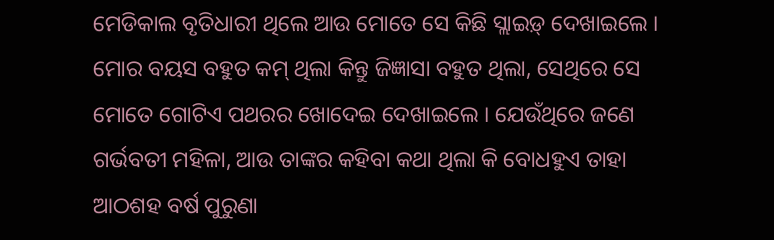ମେଡିକାଲ ବୃତିଧାରୀ ଥିଲେ ଆଉ ମୋତେ ସେ କିଛି ସ୍ଲାଇଡ଼୍ ଦେଖାଇଲେ । ମୋର ବୟସ ବହୁତ କମ୍ ଥିଲା କିନ୍ତୁ ଜିଜ୍ଞାସା ବହୁତ ଥିଲା, ସେଥିରେ ସେ ମୋତେ ଗୋଟିଏ ପଥରର ଖୋଦେଇ ଦେଖାଇଲେ । ଯେଉଁଥିରେ ଜଣେ ଗର୍ଭବତୀ ମହିଳା, ଆଉ ତାଙ୍କର କହିବା କଥା ଥିଲା କି ବୋଧହୁଏ ତାହା ଆଠଶହ ବର୍ଷ ପୁରୁଣା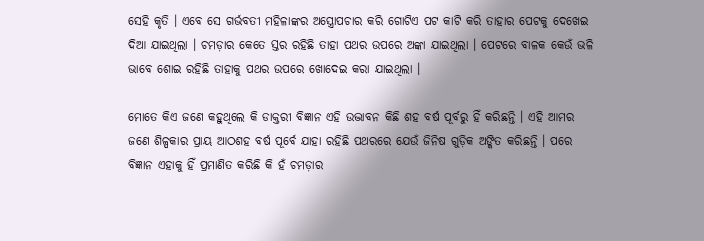ସେହି କୃତି । ଏବେ ସେ ଗର୍ଭବତୀ ମହିଳାଙ୍କର ଅସ୍ତ୍ରୋପଚାର କରି ଗୋଟିଏ ପଟ କାଟି କରି ତାହାର ପେଟକୁ ଦେଖେଇ ଦିଆ ଯାଇଥିଲା । ଚମଡ଼ାର କେତେ ସ୍ତର ରହିଛି ତାହା ପଥର ଉପରେ ଅଙ୍କା ଯାଇଥିଲା । ପେଟରେ ବାଳକ କେଉଁ ଭଳି ଭାବେ ଶୋଇ ରହିଛି ତାହାକୁ ପଥର ଉପରେ ଖୋଦେଇ କରା ଯାଇଥିଲା ।

ମୋତେ କିଏ ଜଣେ କହୁଥିଲେ କି ଡାକ୍ତରୀ ବିଜ୍ଞାନ ଏହି ଉଦ୍ଭାବନ କିଛି ଶହ ବର୍ଷ ପୂର୍ବରୁ ହିଁ କରିଛନ୍ତି । ଏହି ଆମର ଜଣେ ଶିଳ୍ପକାର ପ୍ରାୟ ଆଠଶହ ବର୍ଷ ପୂର୍ବେ ଯାହା ରହିଛି ପଥରରେ ଯେଉଁ ଜିନିଷ ଗୁଡ଼ିକ ଅଙ୍କିତ କରିଛନ୍ତି । ପରେ ବିଜ୍ଞାନ ଏହାକୁ ହିଁ ପ୍ରମାଣିତ କରିଛି କି ହଁ ଚମଡ଼ାର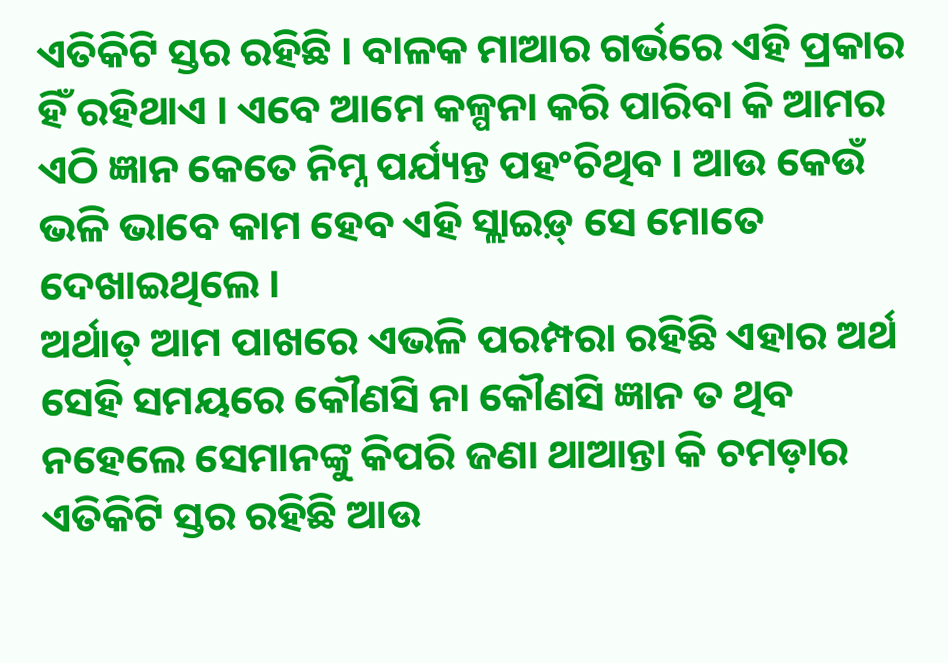ଏତିକିଟି ସ୍ତର ରହିଛି । ବାଳକ ମାଆର ଗର୍ଭରେ ଏହି ପ୍ରକାର ହିଁ ରହିଥାଏ । ଏବେ ଆମେ କଳ୍ପନା କରି ପାରିବା କି ଆମର ଏଠି ଜ୍ଞାନ କେତେ ନିମ୍ନ ପର୍ଯ୍ୟନ୍ତ ପହଂଚିଥିବ । ଆଉ କେଉଁ ଭଳି ଭାବେ କାମ ହେବ ଏହି ସ୍ଲାଇଡ଼୍ ସେ ମୋତେ ଦେଖାଇଥିଲେ ।
ଅର୍ଥାତ୍ ଆମ ପାଖରେ ଏଭଳି ପରମ୍ପରା ରହିଛି ଏହାର ଅର୍ଥ ସେହି ସମୟରେ କୌଣସି ନା କୌଣସି ଜ୍ଞାନ ତ ଥିବ ନହେଲେ ସେମାନଙ୍କୁ କିପରି ଜଣା ଥାଆନ୍ତା କି ଚମଡ଼ାର ଏତିକିଟି ସ୍ତର ରହିଛି ଆଉ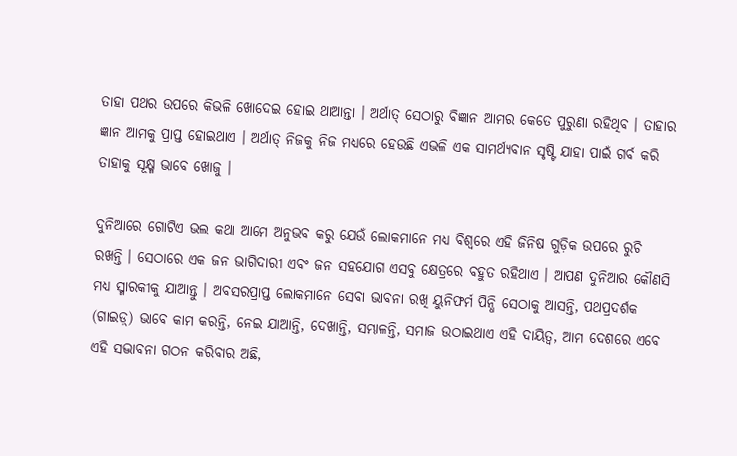ତାହା ପଥର ଉପରେ କିଭଳି ଖୋଦେଇ ହୋଇ ଥାଆନ୍ତା । ଅର୍ଥାତ୍ ସେଠାରୁ ବିଜ୍ଞାନ ଆମର କେତେ ପୁରୁଣା ରହିଥିବ । ତାହାର ଜ୍ଞାନ ଆମକୁ ପ୍ରାପ୍ତ ହୋଇଥାଏ । ଅର୍ଥାତ୍ ନିଜକୁ ନିଜ ମଧ୍ୟରେ ହେଉଛି ଏଭଳି ଏକ ସାମର୍ଥ୍ୟବାନ ସୃଷ୍ଟି ଯାହା ପାଇଁ ଗର୍ବ କରି ତାହାକୁ ସୂକ୍ଷ୍ମ ଭାବେ ଖୋଜୁ ।

ଦୁନିଆରେ ଗୋଟିଏ ଭଲ କଥା ଆମେ ଅନୁଭବ କରୁ ଯେଉଁ ଲୋକମାନେ ମଧ୍ୟ ବିଶ୍ୱରେ ଏହି ଜିନିଷ ଗୁଡ଼ିକ ଉପରେ ରୁଚି ରଖନ୍ତି । ସେଠାରେ ଏକ ଜନ ଭାଗିଦାରୀ ଏବଂ ଜନ ସହଯୋଗ ଏସବୁ କ୍ଷେତ୍ରରେ ବହୁତ ରହିଥାଏ । ଆପଣ ଦୁନିଆର କୌଣସି ମଧ୍ୟ ସ୍ମାରକୀକୁ ଯାଆନ୍ତୁ । ଅବସରପ୍ରାପ୍ତ ଲୋକମାନେ ସେବା ଭାବନା ରଖି ୟୁନିଫର୍ମ ପିନ୍ଧି ସେଠାକୁ ଆସନ୍ତି, ପଥପ୍ରଦର୍ଶକ (ଗାଇଡ଼୍) ଭାବେ କାମ କରନ୍ତି, ନେଇ ଯାଆନ୍ତି, ଦେଖାନ୍ତି, ସମ୍ଭାଳନ୍ତି, ସମାଜ ଉଠାଇଥାଏ ଏହି ଦାୟିତ୍ୱ, ଆମ ଦେଶରେ ଏବେ ଏହି ସଦ୍ଭାବନା ଗଠନ କରିବାର ଅଛି,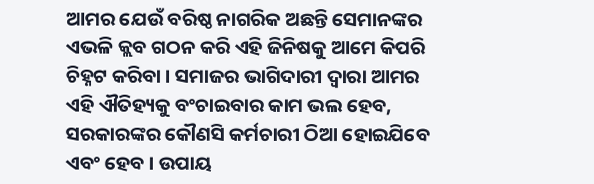ଆମର ଯେଉଁ ବରିଷ୍ଠ ନାଗରିକ ଅଛନ୍ତି ସେମାନଙ୍କର ଏଭଳି କ୍ଲବ ଗଠନ କରି ଏହି ଜିନିଷକୁ ଆମେ କିପରି ଚିହ୍ନଟ କରିବା । ସମାଜର ଭାଗିଦାରୀ ଦ୍ୱାରା ଆମର ଏହି ଐତିହ୍ୟକୁ ବଂଚାଇବାର କାମ ଭଲ ହେବ, ସରକାରଙ୍କର କୌଣସି କର୍ମଚାରୀ ଠିଆ ହୋଇଯିବେ ଏବଂ ହେବ । ଉପାୟ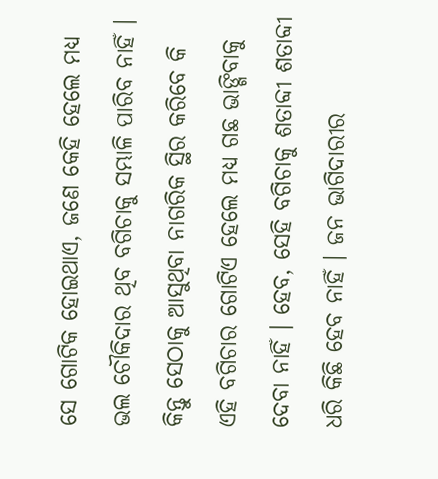ସେ ଗୋଟିକ ହୋଇଥାଏ, ଜଣେ କେହି ହେଲେ ମଧ୍ୟ ଭଲ ଚୌକିଦାର ଥିବ ବଗିଚାକୁ ସମ୍ଭାଳି ପାରିବ ନାହିଁ । କିନ୍ତୁ ସେଠାକୁ ଆସୁଥିବା ନାଗରିକ ସ୍ଥିର କରିବେ କି ଏହି ବଗିଚାର ଗୋଟିଏ ହେଲେ ମଧ୍ୟ ଗଛ ଭାଙ୍ଗିବାକୁ ଦେବା ନାହିଁ । ହେବ, ସେହି ବଗିଚାକୁ ଶତାବ୍ଦୀ ଶତାବ୍ଦୀ ଧରି କିଛି ହେବ ନାହିଁ । ଜନ ଭାଗିଦାରୀର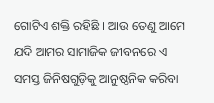ଗୋଟିଏ ଶକ୍ତି ରହିଛି । ଆଉ ତେଣୁ ଆମେ ଯଦି ଆମର ସାମାଜିକ ଜୀବନରେ ଏ ସମସ୍ତ ଜିନିଷଗୁଡ଼ିକୁ ଆନୁଷ୍ଠନିକ କରିବା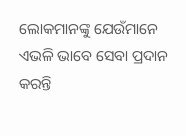ଲୋକମାନଙ୍କୁ ଯେଉଁମାନେ ଏଭଳି ଭାବେ ସେବା ପ୍ରଦାନ କରନ୍ତି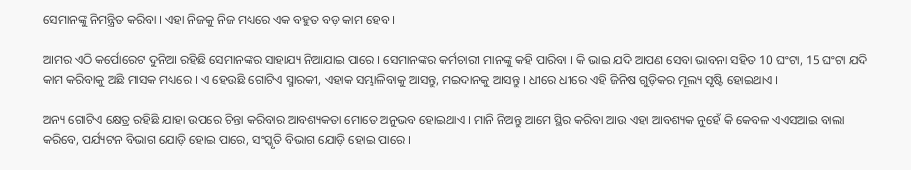ସେମାନଙ୍କୁ ନିମନ୍ତ୍ରିତ କରିବା । ଏହା ନିଜକୁ ନିଜ ମଧ୍ୟରେ ଏକ ବହୁତ ବଡ଼ କାମ ହେବ ।

ଆମର ଏଠି କର୍ପୋରେଟ ଦୁନିଆ ରହିଛି ସେମାନଙ୍କର ସାହାଯ୍ୟ ନିଆଯାଇ ପାରେ । ସେମାନଙ୍କର କର୍ମଚାରୀ ମାନଙ୍କୁ କହି ପାରିବା । କି ଭାଇ ଯଦି ଆପଣ ସେବା ଭାବନା ସହିତ 10 ଘଂଟା, 15 ଘଂଟା ଯଦି କାମ କରିବାକୁ ଅଛି ମାସକ ମଧ୍ୟରେ । ଏ ହେଉଛି ଗୋଟିଏ ସ୍ମାରକୀ, ଏହାକ ସମ୍ଭାଳିବାକୁ ଆସନ୍ତୁ, ମଇଦାନକୁ ଆସନ୍ତୁ । ଧୀରେ ଧୀରେ ଏହି ଜିନିଷ ଗୁଡ଼ିକର ମୂଲ୍ୟ ସୃଷ୍ଟି ହୋଇଥାଏ ।

ଅନ୍ୟ ଗୋଟିଏ କ୍ଷେତ୍ର ରହିଛି ଯାହା ଉପରେ ଚିନ୍ତା କରିବାର ଆବଶ୍ୟକତା ମୋତେ ଅନୁଭବ ହୋଇଥାଏ । ମାନି ନିଅନ୍ତୁ ଆମେ ସ୍ଥିର କରିବା ଆଉ ଏହା ଆବଶ୍ୟକ ନୁହେଁ କି କେବଳ ଏଏସଆଇ ବାଲା କରିବେ, ପର୍ଯ୍ୟଟନ ବିଭାଗ ଯୋଡ଼ି ହୋଇ ପାରେ, ସଂସ୍କୃତି ବିଭାଗ ଯୋଡ଼ି ହୋଇ ପାରେ ।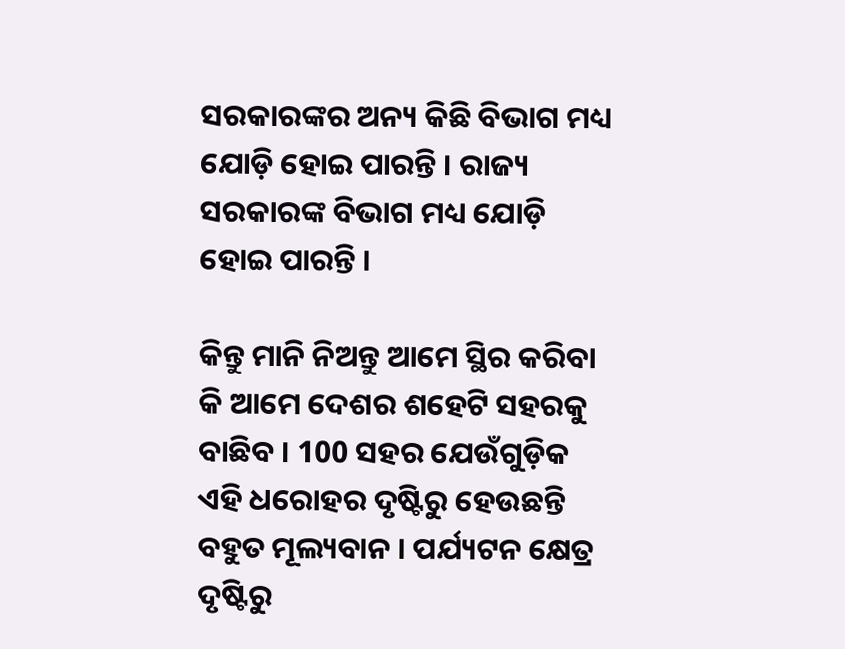ସରକାରଙ୍କର ଅନ୍ୟ କିଛି ବିଭାଗ ମଧ୍ୟ ଯୋଡ଼ି ହୋଇ ପାରନ୍ତି । ରାଜ୍ୟ ସରକାରଙ୍କ ବିଭାଗ ମଧ୍ୟ ଯୋଡ଼ି ହୋଇ ପାରନ୍ତି ।

କିନ୍ତୁ ମାନି ନିଅନ୍ତୁ ଆମେ ସ୍ଥିର କରିବା କି ଆମେ ଦେଶର ଶହେଟି ସହରକୁ ବାଛିବ । 100 ସହର ଯେଉଁଗୁଡ଼ିକ ଏହି ଧରୋହର ଦୃଷ୍ଟିରୁ ହେଉଛନ୍ତି ବହୁତ ମୂଲ୍ୟବାନ । ପର୍ଯ୍ୟଟନ କ୍ଷେତ୍ର ଦୃଷ୍ଟିରୁ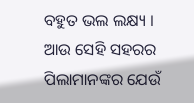ବହୁତ ଭଲ ଲକ୍ଷ୍ୟ । ଆଉ ସେହି ସହରର ପିଲାମାନଙ୍କର ଯେଉଁ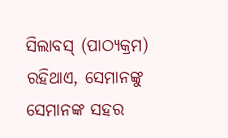ସିଲାବସ୍ (ପାଠ୍ୟକ୍ରମ) ରହିଥାଏ, ସେମାନଙ୍କୁ ସେମାନଙ୍କ ସହର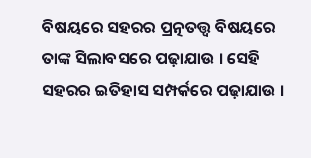ବିଷୟରେ ସହରର ପ୍ରତ୍ନତତ୍ତ୍ଵ ବିଷୟରେ ତାଙ୍କ ସିଲାବସରେ ପଢ଼ାଯାଉ । ସେହି ସହରର ଇତିହାସ ସମ୍ପର୍କରେ ପଢ଼ାଯାଉ ।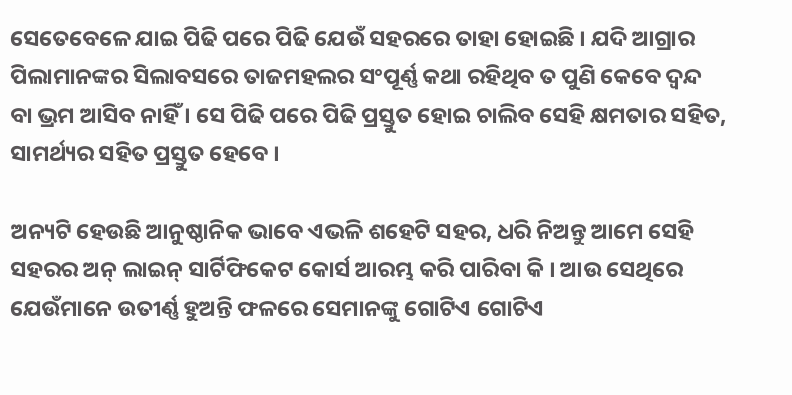ସେତେବେଳେ ଯାଇ ପିଢି ପରେ ପିଢି ଯେଉଁ ସହରରେ ତାହା ହୋଇଛି । ଯଦି ଆଗ୍ରାର ପିଲାମାନଙ୍କର ସିଲାବସରେ ତାଜମହଲର ସଂପୂର୍ଣ୍ଣ କଥା ରହିଥିବ ତ ପୁଣି କେବେ ଦ୍ୱନ୍ଦ ବା ଭ୍ରମ ଆସିବ ନାହିଁ । ସେ ପିଢି ପରେ ପିଢି ପ୍ରସ୍ତୁତ ହୋଇ ଚାଲିବ ସେହି କ୍ଷମତାର ସହିତ, ସାମର୍ଥ୍ୟର ସହିତ ପ୍ରସ୍ତୁତ ହେବେ ।

ଅନ୍ୟଟି ହେଉଛି ଆନୁଷ୍ଠାନିକ ଭାବେ ଏଭଳି ଶହେଟି ସହର, ଧରି ନିଅନ୍ତୁ ଆମେ ସେହି ସହରର ଅନ୍ ଲାଇନ୍ ସାର୍ଟିଫିକେଟ କୋର୍ସ ଆରମ୍ଭ କରି ପାରିବା କି । ଆଉ ସେଥିରେ ଯେଉଁମାନେ ଉତୀର୍ଣ୍ଣ ହୁଅନ୍ତି ଫଳରେ ସେମାନଙ୍କୁ ଗୋଟିଏ ଗୋଟିଏ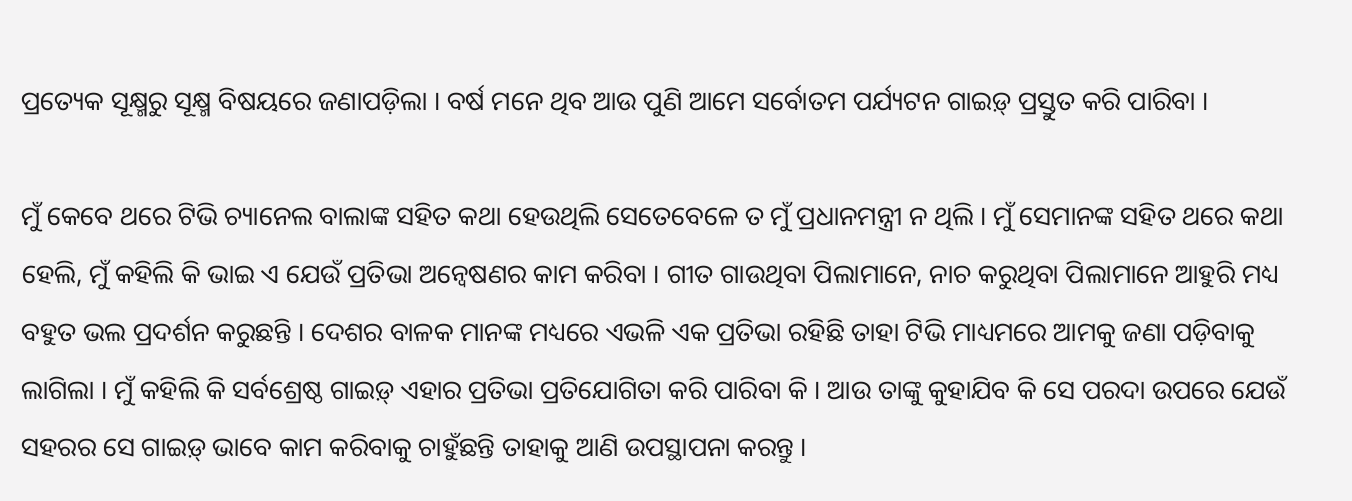ପ୍ରତ୍ୟେକ ସୂକ୍ଷ୍ମରୁ ସୂକ୍ଷ୍ମ ବିଷୟରେ ଜଣାପଡ଼ିଲା । ବର୍ଷ ମନେ ଥିବ ଆଉ ପୁଣି ଆମେ ସର୍ବୋତମ ପର୍ଯ୍ୟଟନ ଗାଇଡ଼୍ ପ୍ରସ୍ତୁତ କରି ପାରିବା ।

ମୁଁ କେବେ ଥରେ ଟିଭି ଚ୍ୟାନେଲ ବାଲାଙ୍କ ସହିତ କଥା ହେଉଥିଲି ସେତେବେଳେ ତ ମୁଁ ପ୍ରଧାନମନ୍ତ୍ରୀ ନ ଥିଲି । ମୁଁ ସେମାନଙ୍କ ସହିତ ଥରେ କଥା ହେଲି, ମୁଁ କହିଲି କି ଭାଇ ଏ ଯେଉଁ ପ୍ରତିଭା ଅନ୍ୱେଷଣର କାମ କରିବା । ଗୀତ ଗାଉଥିବା ପିଲାମାନେ, ନାଚ କରୁଥିବା ପିଲାମାନେ ଆହୁରି ମଧ୍ୟ ବହୁତ ଭଲ ପ୍ରଦର୍ଶନ କରୁଛନ୍ତି । ଦେଶର ବାଳକ ମାନଙ୍କ ମଧ୍ୟରେ ଏଭଳି ଏକ ପ୍ରତିଭା ରହିଛି ତାହା ଟିଭି ମାଧ୍ୟମରେ ଆମକୁ ଜଣା ପଡ଼ିବାକୁ ଲାଗିଲା । ମୁଁ କହିଲି କି ସର୍ବଶ୍ରେଷ୍ଠ ଗାଇଡ଼୍ ଏହାର ପ୍ରତିଭା ପ୍ରତିଯୋଗିତା କରି ପାରିବା କି । ଆଉ ତାଙ୍କୁ କୁହାଯିବ କି ସେ ପରଦା ଉପରେ ଯେଉଁ ସହରର ସେ ଗାଇଡ଼୍ ଭାବେ କାମ କରିବାକୁ ଚାହୁଁଛନ୍ତି ତାହାକୁ ଆଣି ଉପସ୍ଥାପନା କରନ୍ତୁ ।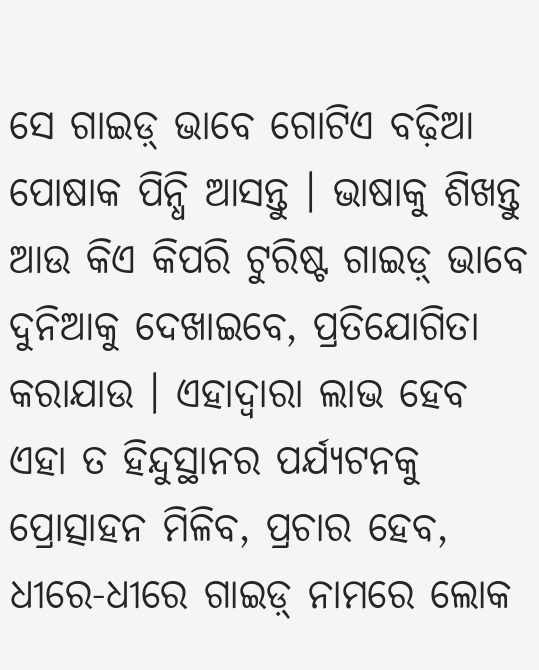ସେ ଗାଇଡ଼୍ ଭାବେ ଗୋଟିଏ ବଢ଼ିଆ ପୋଷାକ ପିନ୍ଧି ଆସନ୍ତୁ । ଭାଷାକୁ ଶିଖନ୍ତୁ ଆଉ କିଏ କିପରି ଟୁରିଷ୍ଟ ଗାଇଡ଼୍ ଭାବେ ଦୁନିଆକୁ ଦେଖାଇବେ, ପ୍ରତିଯୋଗିତା କରାଯାଉ । ଏହାଦ୍ୱାରା ଲାଭ ହେବ ଏହା ତ ହିନ୍ଦୁସ୍ଥାନର ପର୍ଯ୍ୟଟନକୁ ପ୍ରୋତ୍ସାହନ ମିଳିବ, ପ୍ରଚାର ହେବ, ଧୀରେ-ଧୀରେ ଗାଇଡ଼୍ ନାମରେ ଲୋକ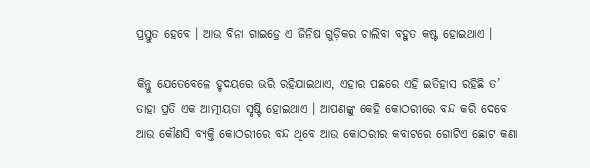ପ୍ରସ୍ତୁତ ହେବେ । ଆଉ ବିନା ଗାଇଡ଼୍ରେ ଏ ଜିନିଷ ଗୁଡ଼ିକର ଚାଲିବା ବହୁତ କଷ୍ଟ ହୋଇଥାଏ ।

କିନ୍ତୁ ଯେତେବେଳେ ହୃଦୟରେ ଭରି ରହିଯାଇଥାଏ, ଏହାର ପଛରେ ଏହି ଇତିହାସ ରହିଛି ତ’ ତାହା ପ୍ରତି ଏକ ଆତ୍ମୀୟତା ସୃଷ୍ଟି ହୋଇଥାଏ । ଆପଣଙ୍କୁ କେହି କୋଠରୀରେ ବନ୍ଦ କରି ଦେବେ ଆଉ କୌଣସି ବ୍ୟକ୍ତି କୋଠରୀରେ ବନ୍ଦ ଥିବେ ଆଉ କୋଠରୀର କବାଟରେ ଗୋଟିଏ ଛୋଟ କଣା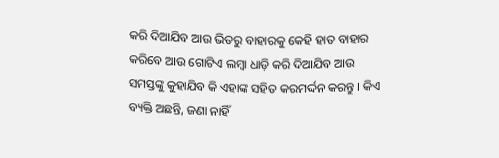କରି ଦିଆଯିବ ଆଉ ଭିତରୁ ବାହାରକୁ କେହି ହାତ ବାହାର କରିବେ ଆଉ ଗୋଟିଏ ଲମ୍ବା ଧାଡ଼ି କରି ଦିଆଯିବ ଆଉ ସମସ୍ତଙ୍କୁ କୁହାଯିବ କି ଏହାଙ୍କ ସହିତ କରମର୍ଦ୍ଦନ କରନ୍ତୁ । କିଏ ବ୍ୟକ୍ତି ଅଛନ୍ତି, ଜଣା ନାହିଁ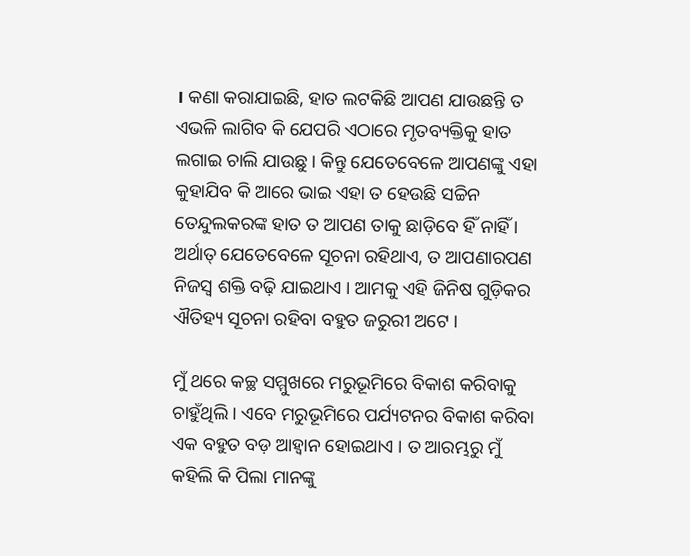। କଣା କରାଯାଇଛି, ହାତ ଲଟକିଛି ଆପଣ ଯାଉଛନ୍ତି ତ ଏଭଳି ଲାଗିବ କି ଯେପରି ଏଠାରେ ମୃତବ୍ୟକ୍ତିକୁ ହାତ ଲଗାଇ ଚାଲି ଯାଉଛୁ । କିନ୍ତୁ ଯେତେବେଳେ ଆପଣଙ୍କୁ ଏହା କୁହାଯିବ କି ଆରେ ଭାଇ ଏହା ତ ହେଉଛି ସଚ୍ଚିନ ତେନ୍ଦୁଲକରଙ୍କ ହାତ ତ ଆପଣ ତାକୁ ଛାଡ଼ିବେ ହିଁ ନାହିଁ । ଅର୍ଥାତ୍ ଯେତେବେଳେ ସୂଚନା ରହିଥାଏ, ତ ଆପଣାରପଣ ନିଜସ୍ୱ ଶକ୍ତି ବଢ଼ି ଯାଇଥାଏ । ଆମକୁ ଏହି ଜିନିଷ ଗୁଡ଼ିକର ଐତିହ୍ୟ ସୂଚନା ରହିବା ବହୁତ ଜରୁରୀ ଅଟେ ।

ମୁଁ ଥରେ କଚ୍ଛ ସମ୍ମୁଖରେ ମରୁଭୂମିରେ ବିକାଶ କରିବାକୁ ଚାହୁଁଥିଲି । ଏବେ ମରୁଭୂମିରେ ପର୍ଯ୍ୟଟନର ବିକାଶ କରିବା ଏକ ବହୁତ ବଡ଼ ଆହ୍ୱାନ ହୋଇଥାଏ । ତ ଆରମ୍ଭରୁ ମୁଁ କହିଲି କି ପିଲା ମାନଙ୍କୁ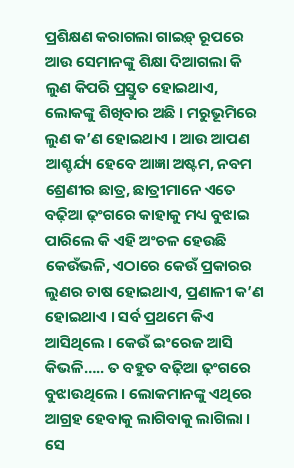ପ୍ରଶିକ୍ଷଣ କରାଗଲା ଗାଇଡ଼୍ ରୂପରେ ଆଉ ସେମାନଙ୍କୁ ଶିକ୍ଷା ଦିଆଗଲା କି ଲୁଣ କିପରି ପ୍ରସ୍ତୁତ ହୋଇଥାଏ, ଲୋକଙ୍କୁ ଶିଖିବାର ଅଛି । ମରୁଭୂମିରେ ଲୁଣ କ’ଣ ହୋଇଥାଏ । ଆଉ ଆପଣ ଆଶ୍ଚର୍ଯ୍ୟ ହେବେ ଆଜ୍ଞା ଅଷ୍ଟମ, ନବମ ଶ୍ରେଣୀର ଛାତ୍ର, ଛାତ୍ରୀମାନେ ଏତେ ବଢ଼ିଆ ଢ଼ଂଗରେ କାହାକୁ ମଧ୍ୟ ବୁଝାଇ ପାରିଲେ କି ଏହି ଅଂଚଳ ହେଉଛି କେଉଁଭଳି, ଏଠାରେ କେଉଁ ପ୍ରକାରର ଲୁଣର ଚାଷ ହୋଇଥାଏ, ପ୍ରଣାଳୀ କ’ଣ ହୋଇଥାଏ । ସର୍ବ ପ୍ରଥମେ କିଏ ଆସିଥିଲେ । କେଉଁ ଇଂରେଜ ଆସି କିଭଳି….. ତ ବହୁତ ବଢ଼ିଆ ଢ଼ଂଗରେ ବୁଝାଉଥିଲେ । ଲୋକମାନଙ୍କୁ ଏଥିରେ ଆଗ୍ରହ ହେବାକୁ ଲାଗିବାକୁ ଲାଗିଲା । ସେ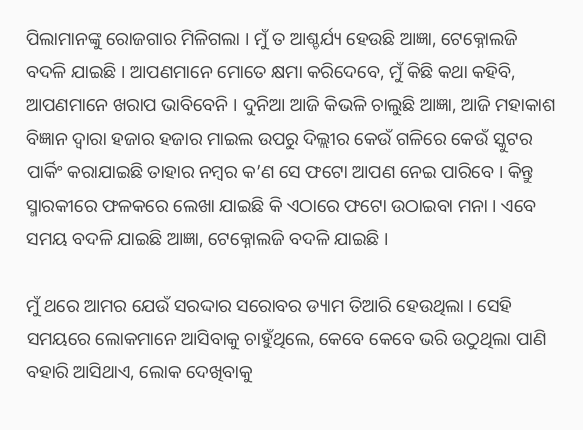ପିଲାମାନଙ୍କୁ ରୋଜଗାର ମିଳିଗଲା । ମୁଁ ତ ଆଶ୍ଚର୍ଯ୍ୟ ହେଉଛି ଆଜ୍ଞା, ଟେକ୍ନୋଲଜି ବଦଳି ଯାଇଛି । ଆପଣମାନେ ମୋତେ କ୍ଷମା କରିଦେବେ, ମୁଁ କିଛି କଥା କହିବି, ଆପଣମାନେ ଖରାପ ଭାବିବେନି । ଦୁନିଆ ଆଜି କିଭଳି ଚାଲୁଛି ଆଜ୍ଞା, ଆଜି ମହାକାଶ ବିଜ୍ଞାନ ଦ୍ୱାରା ହଜାର ହଜାର ମାଇଲ ଉପରୁ ଦିଲ୍ଲୀର କେଉଁ ଗଳିରେ କେଉଁ ସ୍କୁଟର ପାର୍କିଂ କରାଯାଇଛି ତାହାର ନମ୍ବର କ’ଣ ସେ ଫଟୋ ଆପଣ ନେଇ ପାରିବେ । କିନ୍ତୁ ସ୍ମାରକୀରେ ଫଳକରେ ଲେଖା ଯାଇଛି କି ଏଠାରେ ଫଟୋ ଉଠାଇବା ମନା । ଏବେ ସମୟ ବଦଳି ଯାଇଛି ଆଜ୍ଞା, ଟେକ୍ନୋଲଜି ବଦଳି ଯାଇଛି ।

ମୁଁ ଥରେ ଆମର ଯେଉଁ ସରଦ୍ଦାର ସରୋବର ଡ୍ୟାମ ତିଆରି ହେଉଥିଲା । ସେହି ସମୟରେ ଲୋକମାନେ ଆସିବାକୁ ଚାହୁଁଥିଲେ, କେବେ କେବେ ଭରି ଉଠୁଥିଲା ପାଣି ବହାରି ଆସିଥାଏ, ଲୋକ ଦେଖିବାକୁ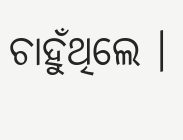ଚାହୁଁଥିଲେ ।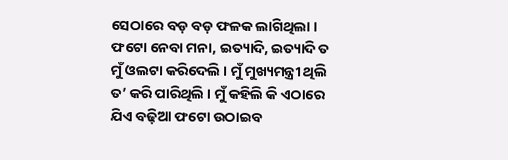ସେଠାରେ ବଡ଼ ବଡ଼ ଫଳକ ଲାଗିଥିଲା । ଫଟୋ ନେବା ମନା, ଇତ୍ୟାଦି, ଇତ୍ୟାଦି ତ ମୁଁ ଓଲଟା କରିଦେଲି । ମୁଁ ମୁଖ୍ୟମନ୍ତ୍ରୀ ଥିଲି ତ’ କରି ପାରିଥିଲି । ମୁଁ କହିଲି କି ଏଠାରେ ଯିଏ ବଢ଼ିଆ ଫଟୋ ଉଠାଇବ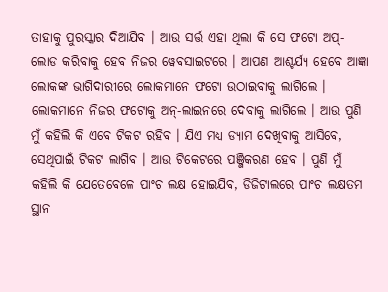ତାହାକୁ ପୁରସ୍କାର ଦିଆଯିବ । ଆଉ ସର୍ତ୍ତ ଏହା ଥିଲା କି ସେ ଫଟୋ ଅପ୍-ଲୋଡ କରିବାକୁ ହେବ ନିଜର ୱେବସାଇଟରେ । ଆପଣ ଆଶ୍ଚର୍ଯ୍ୟ ହେବେ ଆଜ୍ଞା ଲୋକଙ୍କ ଭାଗିଦାରୀରେ ଲୋକମାନେ ଫଟୋ ଉଠାଇବାକୁ ଲାଗିଲେ । ଲୋକମାନେ ନିଜର ଫଟୋକୁ ଅନ୍-ଲାଇନରେ ଦେବାକୁ ଲାଗିଲେ । ଆଉ ପୁଣି ମୁଁ କହିଲି କି ଏବେ ଟିକଟ ରହିବ । ଯିଏ ମଧ୍ୟ ଡ୍ୟାମ ଦେଖିବାକୁ ଆସିବେ, ସେଥିପାଇଁ ଟିକଟ ଲାଗିବ । ଆଉ ଟିକେଟରେ ପଞ୍ଜିକରଣ ହେବ । ପୁଣି ମୁଁ କହିଲି କି ଯେତେବେଳେ ପାଂଚ ଲକ୍ଷ ହୋଇଯିବ, ଡିଜିଟାଲରେ ପାଂଚ ଲକ୍ଷତମ ସ୍ଥାନ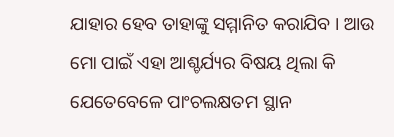ଯାହାର ହେବ ତାହାଙ୍କୁ ସମ୍ମାନିତ କରାଯିବ । ଆଉ ମୋ ପାଇଁ ଏହା ଆଶ୍ଚର୍ଯ୍ୟର ବିଷୟ ଥିଲା କି ଯେତେବେଳେ ପାଂଚଲକ୍ଷତମ ସ୍ଥାନ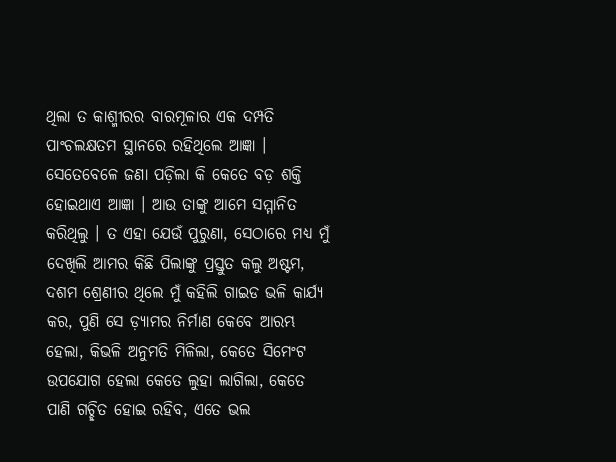ଥିଲା ତ କାଶ୍ମୀରର ବାରମୂଳାର ଏକ ଦମ୍ପତି ପାଂଚଲକ୍ଷତମ ସ୍ଥାନରେ ରହିଥିଲେ ଆଜ୍ଞା । ସେତେବେଳେ ଜଣା ପଡ଼ିଲା କି କେତେ ବଡ଼ ଶକ୍ତି ହୋଇଥାଏ ଆଜ୍ଞା । ଆଉ ତାଙ୍କୁ ଆମେ ସମ୍ମାନିତ କରିଥିଲୁ । ତ ଏହା ଯେଉଁ ପୁରୁଣା, ସେଠାରେ ମଧ୍ୟ ମୁଁ ଦେଖିଲି ଆମର କିଛି ପିଲାଙ୍କୁ ପ୍ରସ୍ତୁତ କଲୁ ଅଷ୍ଟମ, ଦଶମ ଶ୍ରେଣୀର ଥିଲେ ମୁଁ କହିଲି ଗାଇଡ ଭଳି କାର୍ଯ୍ୟ କର, ପୁଣି ସେ ଡ଼୍ୟାମର ନିର୍ମାଣ କେବେ ଆରମ୍ଭ ହେଲା, କିଭଳି ଅନୁମତି ମିଳିଲା, କେତେ ସିମେଂଟ ଉପଯୋଗ ହେଲା କେତେ ଲୁହା ଲାଗିଲା, କେତେ ପାଣି ଗଚ୍ଛିତ ହୋଇ ରହିବ, ଏତେ ଭଲ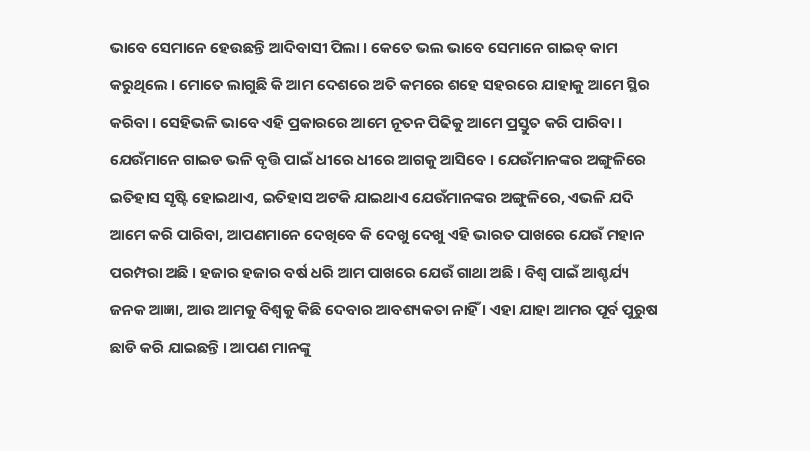ଭାବେ ସେମାନେ ହେଉଛନ୍ତି ଆଦିବାସୀ ପିଲା । କେତେ ଭଲ ଭାବେ ସେମାନେ ଗାଇଡ୍ କାମ କରୁଥିଲେ । ମୋତେ ଲାଗୁଛି କି ଆମ ଦେଶରେ ଅତି କମରେ ଶହେ ସହରରେ ଯାହାକୁ ଆମେ ସ୍ଥିର କରିବା । ସେହିଭଳି ଭାବେ ଏହି ପ୍ରକାରରେ ଆମେ ନୂତନ ପିଢିକୁ ଆମେ ପ୍ରସ୍ତୁତ କରି ପାରିବା । ଯେଉଁମାନେ ଗାଇଡ ଭଳି ବୃତ୍ତି ପାଇଁ ଧୀରେ ଧୀରେ ଆଗକୁ ଆସିବେ । ଯେଉଁମାନଙ୍କର ଅଙ୍ଗୁଳିରେ ଇତିହାସ ସୃଷ୍ଟି ହୋଇଥାଏ, ଇତିହାସ ଅଟକି ଯାଇଥାଏ ଯେଉଁମାନଙ୍କର ଅଙ୍ଗୁଳିରେ, ଏଭଳି ଯଦି ଆମେ କରି ପାରିବା, ଆପଣମାନେ ଦେଖିବେ କି ଦେଖୁ ଦେଖୁ ଏହି ଭାରତ ପାଖରେ ଯେଉଁ ମହାନ ପରମ୍ପରା ଅଛି । ହଜାର ହଜାର ବର୍ଷ ଧରି ଆମ ପାଖରେ ଯେଉଁ ଗାଥା ଅଛି । ବିଶ୍ୱ ପାଇଁ ଆଶ୍ଚର୍ଯ୍ୟ ଜନକ ଆଜ୍ଞା, ଆଉ ଆମକୁ ବିଶ୍ୱକୁ କିଛି ଦେବାର ଆବଶ୍ୟକତା ନାହିଁ । ଏହା ଯାହା ଆମର ପୂର୍ବ ପୁରୁଷ ଛାଡି କରି ଯାଇଛନ୍ତି । ଆପଣ ମାନଙ୍କୁ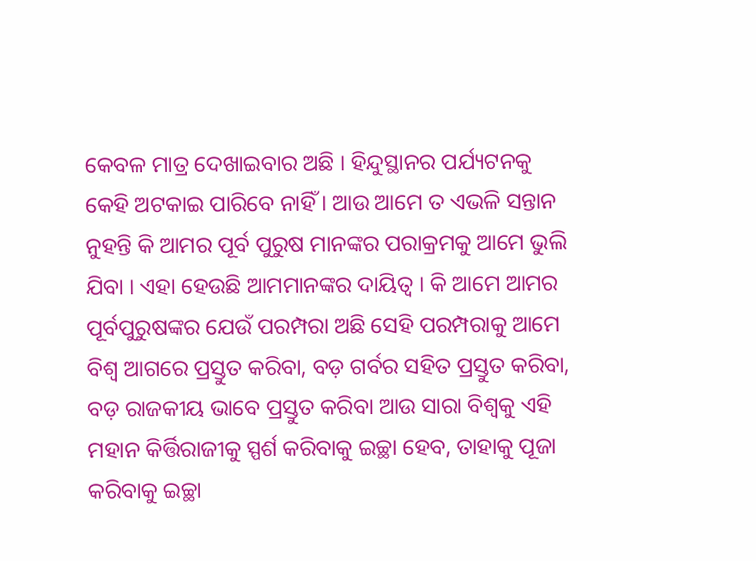କେବଳ ମାତ୍ର ଦେଖାଇବାର ଅଛି । ହିନ୍ଦୁସ୍ଥାନର ପର୍ଯ୍ୟଟନକୁ କେହି ଅଟକାଇ ପାରିବେ ନାହିଁ । ଆଉ ଆମେ ତ ଏଭଳି ସନ୍ତାନ ନୁହନ୍ତି କି ଆମର ପୂର୍ବ ପୁରୁଷ ମାନଙ୍କର ପରାକ୍ରମକୁ ଆମେ ଭୁଲି ଯିବା । ଏହା ହେଉଛି ଆମମାନଙ୍କର ଦାୟିତ୍ୱ । କି ଆମେ ଆମର ପୂର୍ବପୁରୁଷଙ୍କର ଯେଉଁ ପରମ୍ପରା ଅଛି ସେହି ପରମ୍ପରାକୁ ଆମେ ବିଶ୍ୱ ଆଗରେ ପ୍ରସ୍ତୁତ କରିବା, ବଡ଼ ଗର୍ବର ସହିତ ପ୍ରସ୍ତୁତ କରିବା, ବଡ଼ ରାଜକୀୟ ଭାବେ ପ୍ରସ୍ତୁତ କରିବା ଆଉ ସାରା ବିଶ୍ୱକୁ ଏହି ମହାନ କିର୍ତ୍ତିରାଜୀକୁ ସ୍ପର୍ଶ କରିବାକୁ ଇଚ୍ଛା ହେବ, ତାହାକୁ ପୂଜା କରିବାକୁ ଇଚ୍ଛା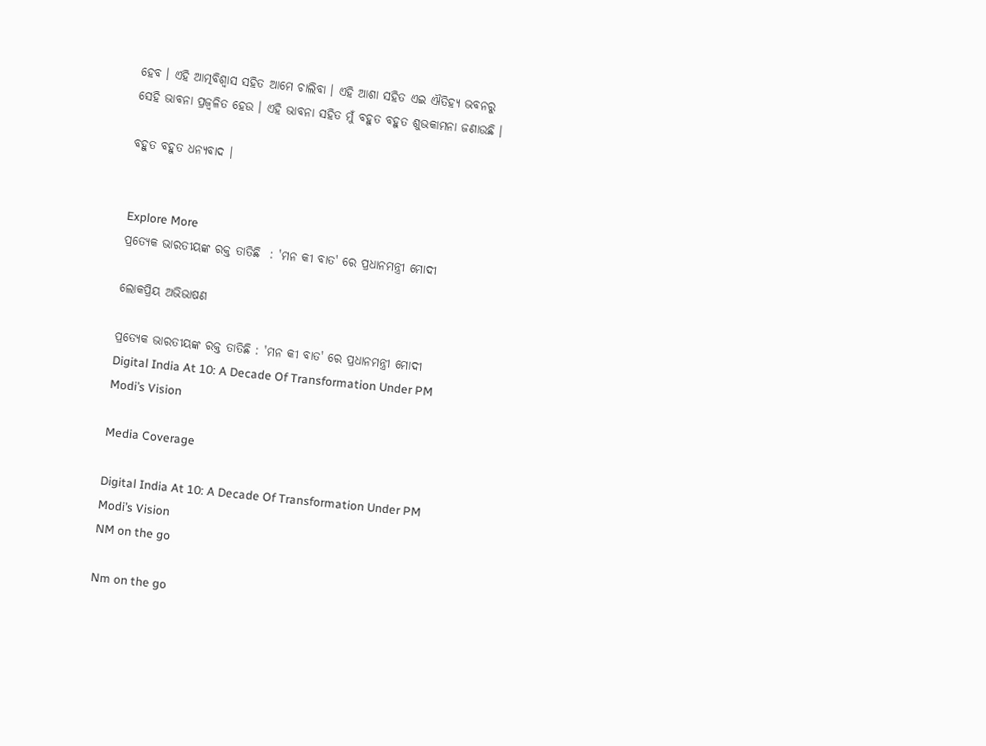ହେବ । ଏହି ଆତ୍ମବିଶ୍ୱାସ ସହିତ ଆମେ ଚାଲିବା । ଏହି ଆଶା ସହିତ ଏଇ ଐତିହ୍ୟ ଭବନରୁ ସେହି ଭାବନା ପ୍ରଜ୍ଵଳିତ ହେଉ । ଏହି ଭାବନା ସହିତ ମୁଁ ବହୁତ ବହୁତ ଶୁଭକାମନା ଜଣାଉଛି ।

ବହୁତ ବହୁତ ଧନ୍ୟବାଦ ।


Explore More
ପ୍ରତ୍ୟେକ ଭାରତୀୟଙ୍କ ରକ୍ତ ତାତିଛି  : 'ମନ କୀ ବାତ' ରେ ପ୍ରଧାନମନ୍ତ୍ରୀ ମୋଦୀ

ଲୋକପ୍ରିୟ ଅଭିଭାଷଣ

ପ୍ରତ୍ୟେକ ଭାରତୀୟଙ୍କ ରକ୍ତ ତାତିଛି : 'ମନ କୀ ବାତ' ରେ ପ୍ରଧାନମନ୍ତ୍ରୀ ମୋଦୀ
Digital India At 10: A Decade Of Transformation Under PM Modi’s Vision

Media Coverage

Digital India At 10: A Decade Of Transformation Under PM Modi’s Vision
NM on the go

Nm on the go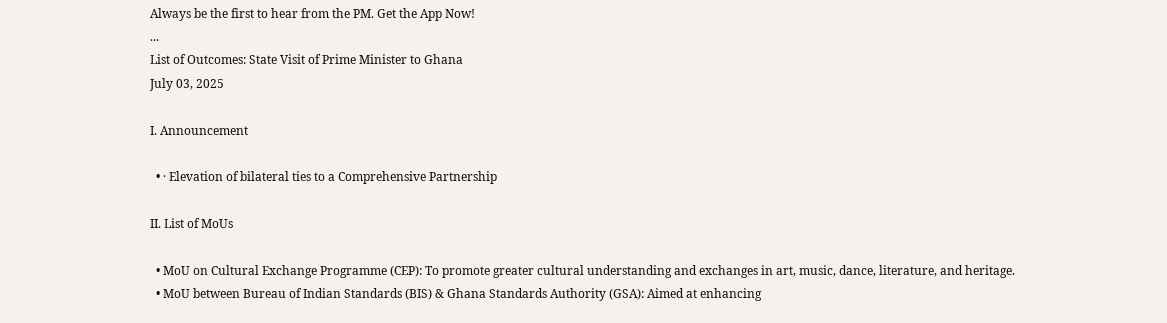Always be the first to hear from the PM. Get the App Now!
...
List of Outcomes: State Visit of Prime Minister to Ghana
July 03, 2025

I. Announcement

  • · Elevation of bilateral ties to a Comprehensive Partnership

II. List of MoUs

  • MoU on Cultural Exchange Programme (CEP): To promote greater cultural understanding and exchanges in art, music, dance, literature, and heritage.
  • MoU between Bureau of Indian Standards (BIS) & Ghana Standards Authority (GSA): Aimed at enhancing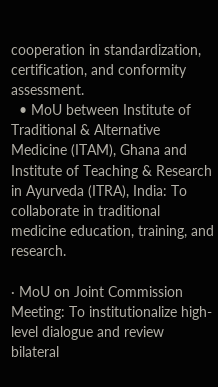cooperation in standardization, certification, and conformity assessment.
  • MoU between Institute of Traditional & Alternative Medicine (ITAM), Ghana and Institute of Teaching & Research in Ayurveda (ITRA), India: To collaborate in traditional medicine education, training, and research.

· MoU on Joint Commission Meeting: To institutionalize high-level dialogue and review bilateral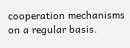cooperation mechanisms on a regular basis.